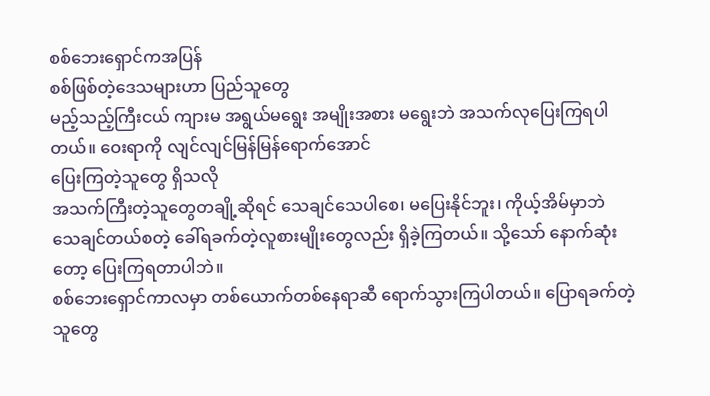စစ်ဘေးရှောင်ကအပြန်
စစ်ဖြစ်တဲ့ဒေသများဟာ ပြည်သူတွေ
မည့်သည့်ကြီးငယ် ကျားမ အရွယ်မရွေး အမျိုးအစား မရွေးဘဲ အသက်လုပြေးကြရပါတယ်။ ဝေးရာကို လျင်လျင်မြန်မြန်ရောက်အောင်
ပြေးကြတဲ့သူတွေ ရှိသလို
အသက်ကြီးတဲ့သူတွေတချို့ဆိုရင် သေချင်သေပါစေ၊ မပြေးနိုင်ဘူး၊ ကိုယ့်အိမ်မှာဘဲ
သေချင်တယ်စတဲ့ ခေါ်ရခက်တဲ့လူစားမျိုးတွေလည်း ရှိခဲ့ကြတယ်။ သို့သော် နောက်ဆုံးတော့ ပြေးကြရတာပါဘဲ။
စစ်ဘေးရှောင်ကာလမှာ တစ်ယောက်တစ်နေရာဆီ ရောက်သွားကြပါတယ်။ ပြောရခက်တဲ့သူတွေ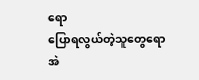ရော
ပြောရလွယ်တဲ့သူတွေရော အဲ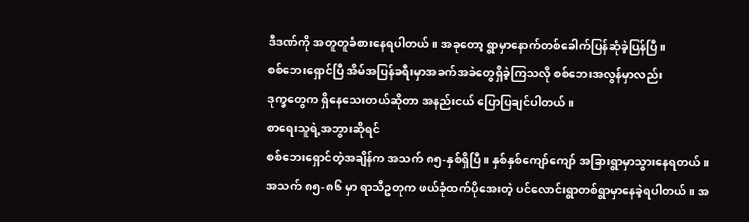ဒီဒဏ်ကို အတူတူခံစားနေရပါတယ်။ အခုတော့ ရွာမှာနောက်တစ်ခေါက်ပြန်ဆုံခဲ့ပြန်ပြီ။
စစ်ဘေးရှောင်ပြီ အိမ်အပြန်ခရီးမှာအခက်အခဲတွေရှိခဲ့ကြသလို စစ်ဘေးအလွန်မှာလည်း
ဒုက္ခတွေက ရှိနေသေးတယ်ဆိုတာ အနည်းငယ် ပြောပြချင်ပါတယ်။
စာရေးသူရဲ့အဘွားဆိုရင်
စစ်ဘေးရှောင်တဲ့အချိန်က အသက် ၈၅-နှစ်ရှိပြီ။ နှစ်နှစ်ကျော်ကျော် အခြားရွာမှာသွားနေရတယ်။
အသက် ၈၅-၈၆ မှာ ရာသီဥတုက ဖယ်ခုံထက်ပိုအေးတဲ့ ပင်လောင်းရွာတစ်ရွာမှာနေခဲ့ရပါတယ်။ အ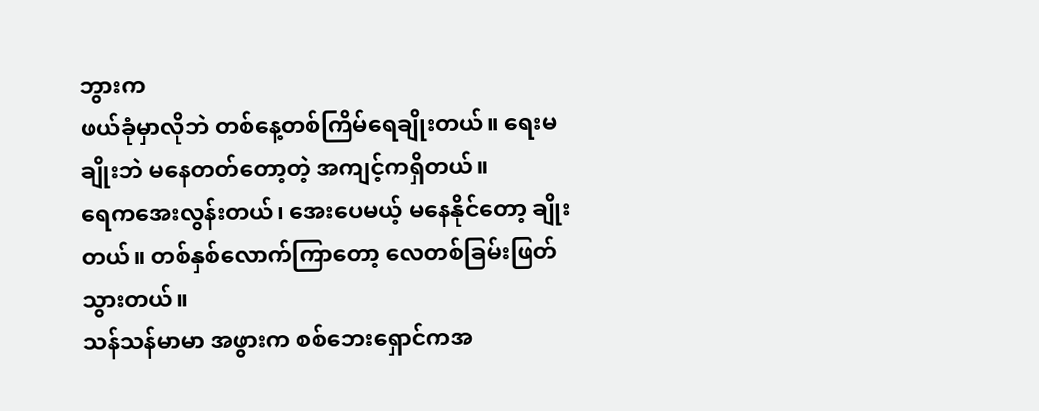ဘွားက
ဖယ်ခုံမှာလိုဘဲ တစ်နေ့တစ်ကြိမ်ရေချိုးတယ်။ ရေးမချိုးဘဲ မနေတတ်တော့တဲ့ အကျင့်ကရှိတယ်။
ရေကအေးလွန်းတယ်၊ အေးပေမယ့် မနေနိုင်တော့ ချိုးတယ်။ တစ်နှစ်လောက်ကြာတော့ လေတစ်ခြမ်းဖြတ်သွားတယ်။
သန်သန်မာမာ အဖွားက စစ်ဘေးရှောင်ကအ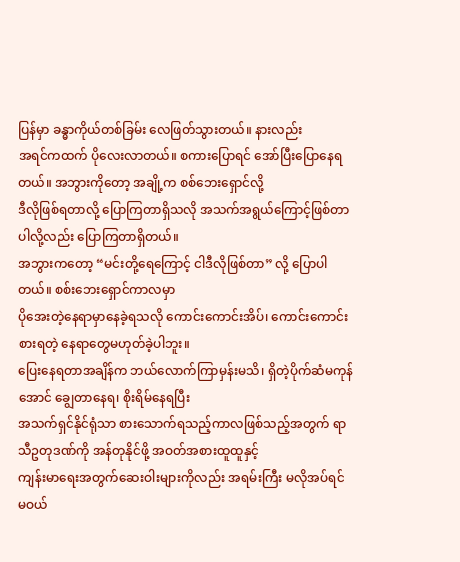ပြန်မှာ ခန္ဓာကိုယ်တစ်ခြမ်း လေဖြတ်သွားတယ်။ နားလည်း
အရင်ကထက် ပိုလေးလာတယ်။ စကားပြောရင် အော်ပြီးပြောနေရတယ်။ အဘွားကိုတော့ အချို့က စစ်ဘေးရှောင်လို့
ဒီလိုဖြစ်ရတာလို့ ပြောကြတာရှိသလို အသက်အရွယ်ကြောင့်ဖြစ်တာပါလို့လည်း ပြောကြတာရှိတယ်။
အဘွားကတော့ “မင်းတို့ရေကြောင့် ငါဒီလိုဖြစ်တာ” လို့ ပြောပါတယ်။ စစ်းဘေးရှောင်ကာလမှာ
ပိုအေးတဲ့နေရာမှာနေခဲ့ရသလို ကောင်းကောင်းအိပ်၊ ကောင်းကောင်းစားရတဲ့ နေရာတွေမဟုတ်ခဲ့ပါဘူး။
ပြေးနေရတာအချိန်က ဘယ်လောက်ကြာမှန်းမသိ၊ ရှိတဲ့ပိုက်ဆံမကုန်အောင် ချွေတာနေရ၊ စိုးရိမ်နေရပြီး
အသက်ရှင်နိုင်ရုံသာ စားသောက်ရသည့်ကာလဖြစ်သည့်အတွက် ရာသီဥတုဒဏ်ကို အန်တုနိုင်ဖို့ အဝတ်အစားထူထူနှင့်
ကျန်းမာရေးအတွက်ဆေးဝါးများကိုလည်း အရမ်းကြီး မလိုအပ်ရင် မဝယ်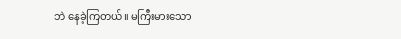ဘဲ နေခဲ့ကြတယ်။ မကြီးမားသော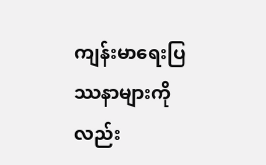ကျန်းမာရေးပြဿနာများကိုလည်း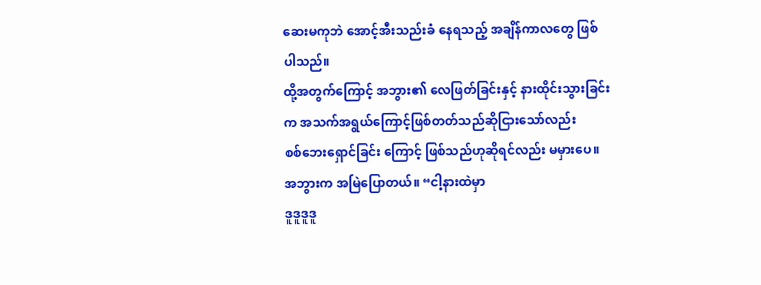ဆေးမကုဘဲ အောင့်အီးသည်းခံ နေရသည့် အချိန်ကာလတွေ ဖြစ်ပါသည်။
ထို့အတွက်ကြောင့် အဘွား၏ လေဖြတ်ခြင်းနှင့် နားထိုင်းသွားခြင်းက အသက်အရွယ်ကြောင့်ဖြစ်တတ်သည်ဆိုငြားသော်လည်း
စစ်ဘေးရှောင်ခြင်း ကြောင့် ဖြစ်သည်ဟုဆိုရင်လည်း မမှားပေ။ အဘွားက အမြဲပြောတယ်။ “ငါ့နားထဲမှာ
ဒူဒူဒူဒူ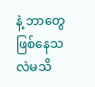နဲ့ ဘာတွေဖြစ်နေသလဲမသိ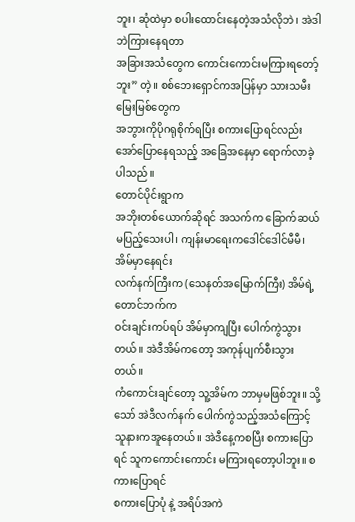ဘူး၊ ဆုံထဲမှာ စပါးထောင်းနေတဲ့အသံလိုဘဲ၊ အဲဒါဘဲကြားနေရတာ
အခြားအသံတွေက ကောင်းကောင်းမကြားရတော့်ဘူး” တဲ့။ စစ်ဘေးရှောင်ကအပြန်မှာ သားသမီး မြေးမြစ်တွေက
အဘွားကိုပိုဂရုစိုက်ရပြီး စကားပြောရင်လည်း အော်ပြောနေရသည့် အခြေအနေမှာ ရောက်လာခဲ့ပါသည်။
တောင်ပိုင်းရွာက
အဘိုးတစ်ယောက်ဆိုရင် အသက်က ခြောက်ဆယ်မပြည့်သေးပါ၊ ကျန်းမာရေးကဒေါင်ဒေါင်မီမီ၊ အိမ်မှာနေရင်း
လက်နက်ကြီးက (သေနတ်အမြောက်ကြီး) အိမ်ရဲ့တောင်ဘက်က
ဝင်းချင်းကပ်ရပ် အိမ်မှာကျပြီး ပေါက်ကွဲသွားတယ်။ အဲဒီအိမ်ကတော့ အကုန်ပျက်စီးသွားတယ်။
ကံကောင်းချင်တော့ သူ့အိမ်က ဘာမှမဖြစ်ဘူး။ သို့သော် အဲဒီလက်နက် ပေါက်ကွဲသည့်အသံကြောင့်
သူနားကအူနေတယ်။ အဲဒီနေ့ကစပြီး စကားပြောရင် သူကကောင်းကောင်း မကြားရတော့ပါဘူး။ စကားပြောရင်
စကားပြောပုံ နဲ့ အရိပ်အကဲ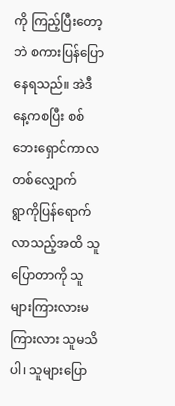ကို ကြည့်ပြီးတော့ဘဲ စကားပြန်ပြော နေရသည်။ အဲဒီနေ့ကစပြီး စစ်ဘေးရှောင်ကာလတစ်လျှောက်
ရွာကိုပြန်ရောက်လာသည့်အထိ သူပြောတာကို သူများကြားလားမကြားလား သူမသိပါ၊ သူများပြော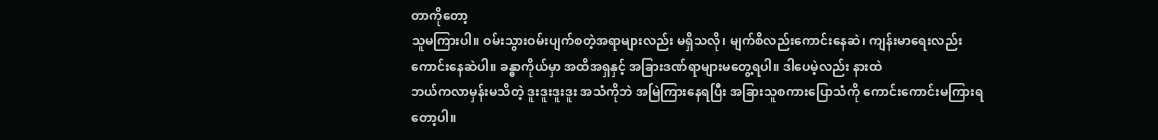တာကိုတော့
သူမကြားပါ။ ဝမ်းသွားဝမ်းပျက်စတဲ့အရာများလည်း မရှိသလို၊ မျက်စိလည်းကောင်းနေဆဲ၊ ကျန်းမာရေးလည်း
ကောင်းနေဆဲပါ။ ခန္ဓာကိုယ်မှာ အထိအရှနှင့် အခြားဒဏ်ရာများမတွေ့ရပါ။ ဒါပေမဲ့လည်း နားထဲ
ဘယ်ကလာမှန်းမသိတဲ့ ဒူးဒူးဒူးဒူး အသံကိုဘဲ အမြဲကြားနေရပြီး အခြားသူစကားပြောသံကို ကောင်းကောင်းမကြားရတော့ပါ။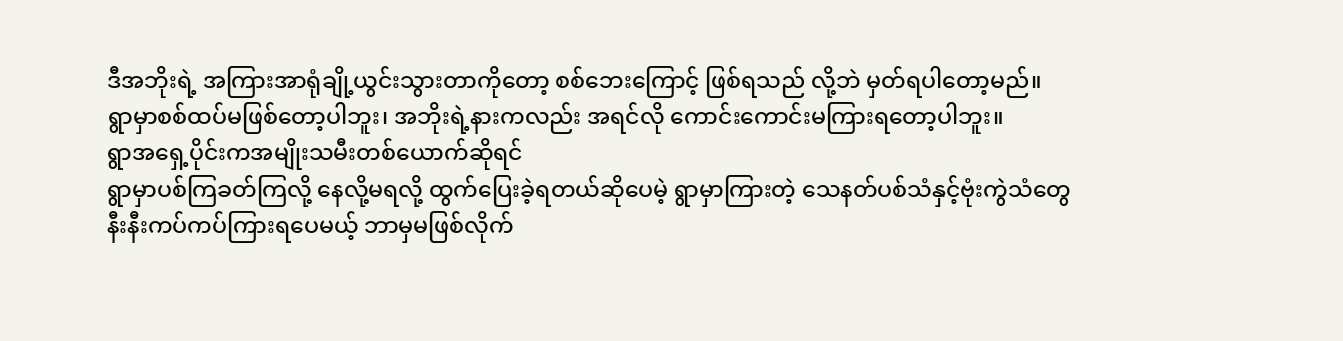ဒီအဘိုးရဲ့ အကြားအာရုံချို့ယွင်းသွားတာကိုတော့ စစ်ဘေးကြောင့် ဖြစ်ရသည် လို့ဘဲ မှတ်ရပါတော့မည်။
ရွာမှာစစ်ထပ်မဖြစ်တော့ပါဘူး၊ အဘိုးရဲ့နားကလည်း အရင်လို ကောင်းကောင်းမကြားရတော့ပါဘူး။
ရွာအရှေ့ပိုင်းကအမျိုးသမီးတစ်ယောက်ဆိုရင်
ရွာမှာပစ်ကြခတ်ကြလို့ နေလို့မရလို့ ထွက်ပြေးခဲ့ရတယ်ဆိုပေမဲ့ ရွာမှာကြားတဲ့ သေနတ်ပစ်သံနှင့်ဗုံးကွဲသံတွေ
နီးနီးကပ်ကပ်ကြားရပေမယ့် ဘာမှမဖြစ်လိုက်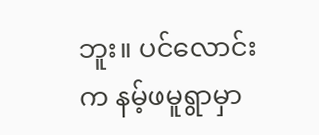ဘူး။ ပင်လောင်းက နမ့်ဖမူရွာမှာ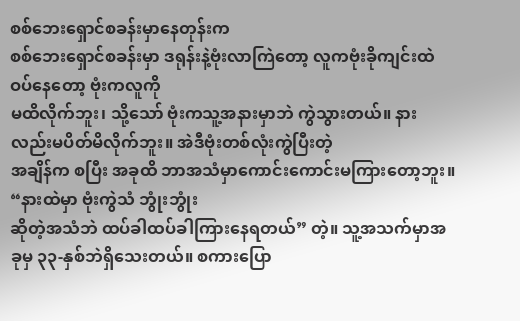စစ်ဘေးရှောင်စခန်းမှာနေတုန်းက
စစ်ဘေးရှောင်စခန်းမှာ ဒရုန်းနဲ့ဗုံးလာကြဲတော့ လူကဗုံးခိုကျင်းထဲဝပ်နေတော့ ဗုံးကလူကို
မထိလိုက်ဘူး၊ သို့သော် ဗုံးကသူ့အနားမှာဘဲ ကွဲသွားတယ်။ နားလည်းမပိတ်မိလိုက်ဘူး။ အဲဒီဗုံးတစ်လုံးကွဲပြီးတဲ့
အချိန်က စပြီး အခုထိ ဘာအသံမှာကောင်းကောင်းမကြားတော့ဘူး။ “နားထဲမှာ ဗုံးကွဲသံ ဘွုံးဘွုံး
ဆိုတဲ့အသံဘဲ ထပ်ခါထပ်ခါကြားနေရတယ်” တဲ့။ သူ့အသက်မှာအခုမှ ၃၃-နှစ်ဘဲရှိသေးတယ်။ စကားပြော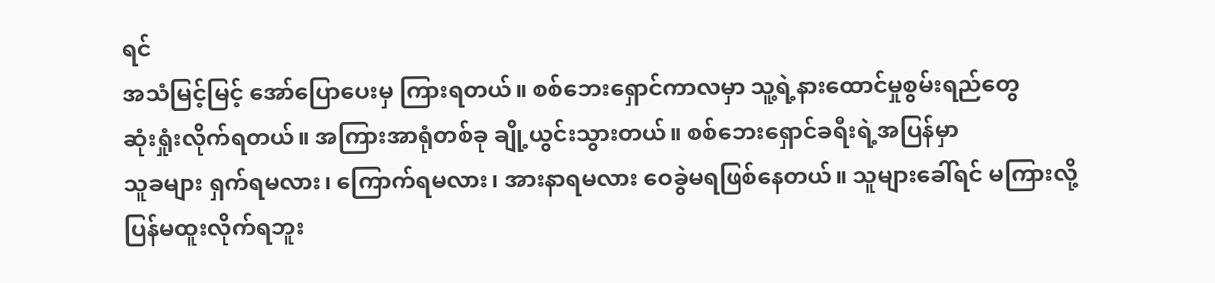ရင်
အသံမြင့်မြင့် အော်ပြောပေးမှ ကြားရတယ်။ စစ်ဘေးရှောင်ကာလမှာ သူ့ရဲ့နားထောင်မှုစွမ်းရည်တွေ
ဆုံးရှုံးလိုက်ရတယ်။ အကြားအာရုံတစ်ခု ချို့ယွင်းသွားတယ်။ စစ်ဘေးရှောင်ခရီးရဲ့အပြန်မှာ
သူခများ ရှက်ရမလား၊ ကြောက်ရမလား၊ အားနာရမလား ဝေခွဲမရဖြစ်နေတယ်။ သူများခေါ်ရင် မကြားလို့
ပြန်မထူးလိုက်ရဘူး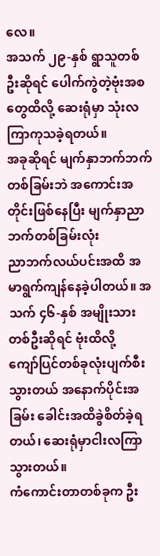လေ။
အသက် ၂၉-နှစ် ရွာသူတစ်ဦးဆိုရင် ပေါက်ကွဲတဲ့ဗုံးအစတွေထိလို့ ဆေးရုံမှာ သုံးလကြာကုသခဲ့ရတယ်။
အခုဆိုရင် မျက်နှာဘက်ဘက်တစ်ခြမ်းဘဲ အကောင်းအတိုင်းဖြစ်နေပြီး မျက်နှာညာဘက်တစ်ခြမ်းလုံး
ညာဘက်လယ်ပင်းအထိ အမာရွက်ကျန်နေခဲ့ပါတယ်။ အသက် ၄၆-နှစ် အမျိုးသားတစ်ဦးဆိုရင် ဗုံးထိလို့
ကျော်ပြင်တစ်ခုလုံးပျက်စီးသွားတယ် အနောက်ပိုင်းအခြမ်း ခေါင်းအထိခွဲစိတ်ခဲ့ရတယ်၊ ဆေးရုံမှာငါးလကြာသွားတယ်။
ကံကောင်းတာတစ်ခုက ဦး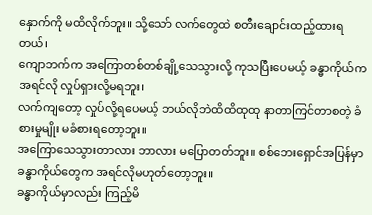နှောက်ကို မထိလိုက်ဘူး။ သို့သော် လက်တွေထဲ စတီးချောင်းထည့်ထားရတယ်၊
ကျောဘက်က အကြောတစ်တစ်ချို့သေသွားလို့ ကုသပြီးပေမယ့် ခန္ဓာကိုယ်ကအရင်လို လှုပ်ရှားလို့မရဘူး၊
လက်ကျတော့ လှုပ်လို့ရပေမယ့် ဘယ်လိုဘဲထိထိထုထု နာတာကြင်တာစတဲ့ ခံစားမှုမျိုး မခံစားရတော့ဘူး။
အကြောသေသွားတာလား ဘာလား မပြောတတ်ဘူး။ စစ်ဘေးရှောင်အပြန်မှာ ခန္ဓာကိုယ်တွေက အရင်လိုမဟုတ်တော့ဘူး။
ခန္ဓာကိုယ်မှာလည်း ကြည့်မိ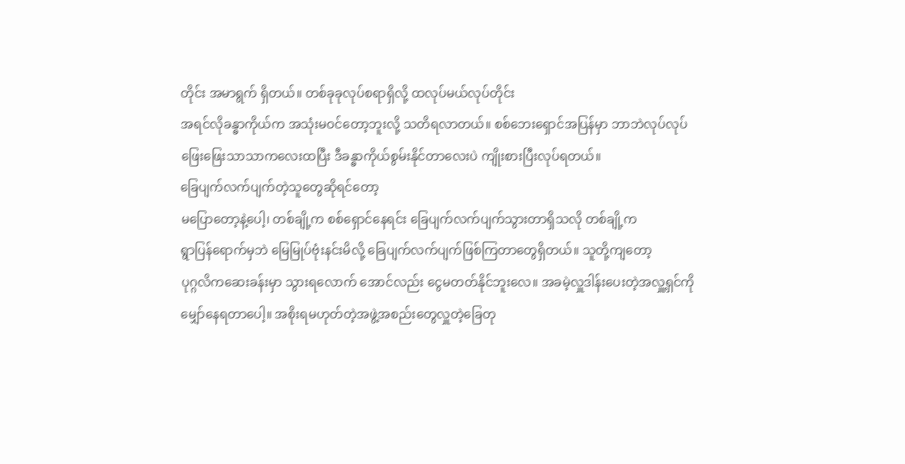တိုင်း အမာရွက် ရှိတယ်။ တစ်ခုခုလုပ်စရာရှိလို့ ထလုပ်မယ်လုပ်တိုင်း
အရင်လိုခန္ဓာကိုယ်က အသုံးမဝင်တော့ဘူးလို့ သတိရလာတယ်။ စစ်ဘေးရှောင်အပြန်မှာ ဘာဘဲလုပ်လုပ်
ဖြေးဖြေးသာသာကလေးထပြီး ဒီခန္ဓာကိုယ်စွမ်းနိုင်တာလေးပဲ ကျိုးစားပြီးလုပ်ရတယ်။
ခြေပျက်လက်ပျက်တဲ့သူတွေဆိုရင်တော့
မပြောတော့နဲ့ပေါ့၊ တစ်ချို့က စစ်ရှောင်နေရင်း ခြေပျက်လက်ပျက်သွားတာရှိသလို တစ်ချို့က
ရွာပြန်ရောက်မှဘဲ မြေမြုပ်ဗုံးနင်းမိလို့ ခြေပျက်လက်ပျက်ဖြစ်ကြတာတွေရှိတယ်။ သူတို့ကျတော့
ပုဂ္ဂလိကဆေးခန်းမှာ သွားရလောက် အောင်လည်း ငွေမတတ်နိုင်ဘူးလေ။ အခမဲ့လှူဒါန်းပေးတဲ့အလှူ့ရှင်ကို
မျှော်နေရတာပေါ့။ အစိုးရမဟုတ်တဲ့အဖွဲ့အစည်းတွေလှူတဲ့ခြေတု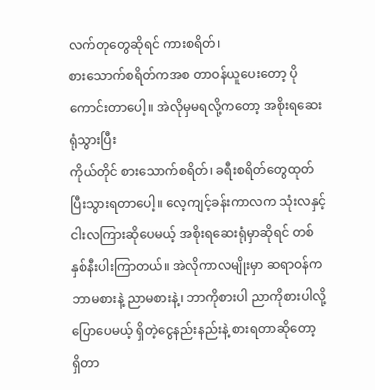လက်တုတွေဆိုရင် ကားစရိတ်၊
စားသောက်စရိတ်ကအစ တာဝန်ယူပေးတော့ ပိုကောင်းတာပေါ့။ အဲလိုမှမရလို့ကတော့ အစိုးရဆေးရုံသွားပြီး
ကိုယ်တိုင် စားသောက်စရိတ်၊ ခရီးစရိတ်တွေထုတ်ပြီးသွားရတာပေါ့။ လေ့ကျင့်ခန်းကာလက သုံးလနှင့်
ငါးလကြားဆိုပေမယ့် အစိုးရဆေးရုံမှာဆိုရင် တစ်နှစ်နီးပါးကြာတယ်။ အဲလိုကာလမျိုးမှာ ဆရာဝန်က
ဘာမစားနဲ့ ညာမစားနဲ့၊ ဘာကိုစားပါ ညာကိုစားပါလို့ ပြောပေမယ့် ရှိတဲ့ငွေနည်းနည်းနဲ့ စားရတာဆိုတော့
ရှိတာ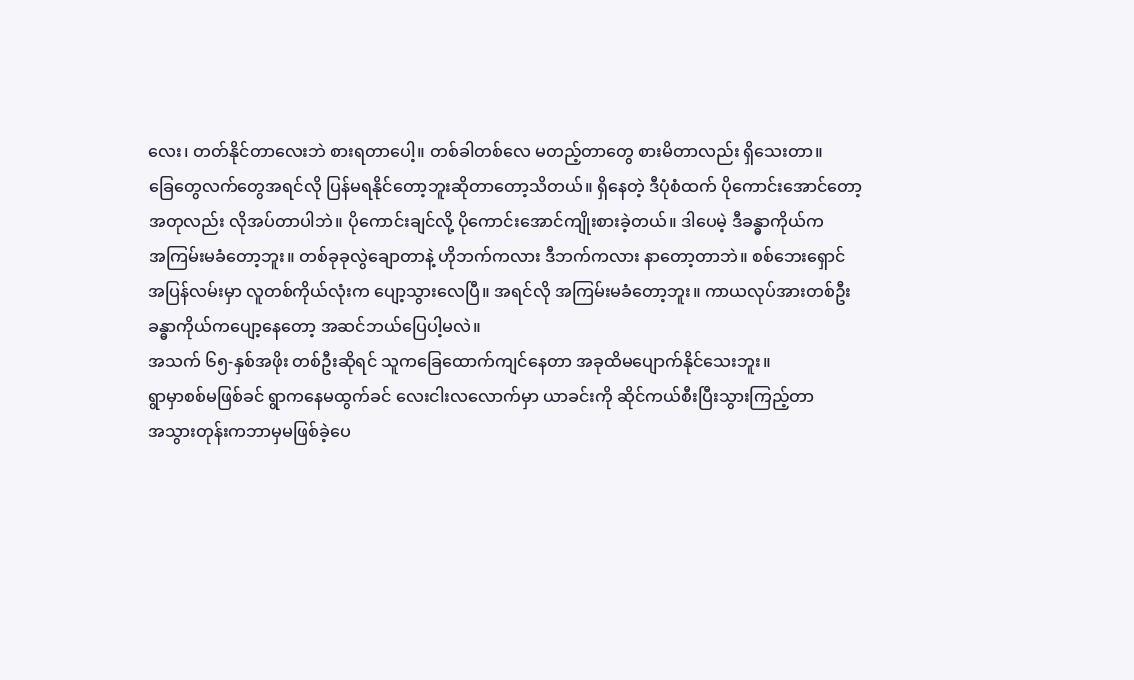လေး၊ တတ်နိုင်တာလေးဘဲ စားရတာပေါ့။ တစ်ခါတစ်လေ မတည့်တာတွေ စားမိတာလည်း ရှိသေးတာ။
ခြေတွေလက်တွေအရင်လို ပြန်မရနိုင်တော့ဘူးဆိုတာတော့သိတယ်။ ရှိနေတဲ့ ဒီပုံစံထက် ပိုကောင်းအောင်တော့
အတုလည်း လိုအပ်တာပါဘဲ။ ပိုကောင်းချင်လို့ ပိုကောင်းအောင်ကျိုးစားခဲ့တယ်။ ဒါပေမဲ့ ဒီခန္ဓာကိုယ်က
အကြမ်းမခံတော့ဘူး။ တစ်ခုခုလွဲချောတာနဲ့ ဟိုဘက်ကလား ဒီဘက်ကလား နာတော့တာဘဲ။ စစ်ဘေးရှောင်
အပြန်လမ်းမှာ လူတစ်ကိုယ်လုံးက ပျော့သွားလေပြီ။ အရင်လို အကြမ်းမခံတော့ဘူး။ ကာယလုပ်အားတစ်ဦး
ခန္ဓာကိုယ်ကပျော့နေတော့ အဆင်ဘယ်ပြေပါ့မလဲ။
အသက် ၆၅-နှစ်အဖိုး တစ်ဦးဆိုရင် သူကခြေထောက်ကျင်နေတာ အခုထိမပျောက်နိုင်သေးဘူး။
ရွာမှာစစ်မဖြစ်ခင် ရွာကနေမထွက်ခင် လေးငါးလလောက်မှာ ယာခင်းကို ဆိုင်ကယ်စီးပြီးသွားကြည့်တာ
အသွားတုန်းကဘာမှမဖြစ်ခဲ့ပေ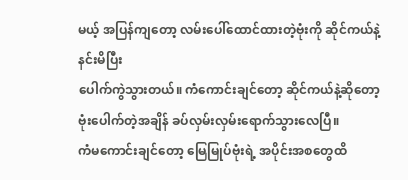မယ့် အပြန်ကျတော့ လမ်းပေါ်ထောင်ထားတဲ့ဗုံးကို ဆိုင်ကယ်နဲ့နင်းမိပြီး
ပေါက်ကွဲသွားတယ်။ ကံကောင်းချင်တော့ ဆိုင်ကယ်နဲ့ဆိုတော့ ဗုံးပေါက်တဲ့အချိန် ခပ်လှမ်းလှမ်းရောက်သွားလေပြီ။
ကံမကောင်းချင်တော့ မြေမြုပ်ဗုံးရဲ့ အပိုင်းအစတွေထိ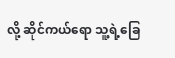လို့ ဆိုင်ကယ်ရော သူ့ရဲ့ခြေ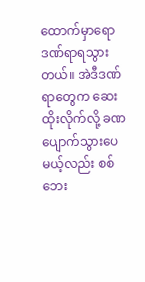ထောက်မှာရော
ဒဏ်ရာရသွားတယ်။ အဲဒီဒဏ်ရာတွေက ဆေးထိုးလိုက်လို့ ခဏ ပျောက်သွားပေမယ့်လည်း စစ်ဘေး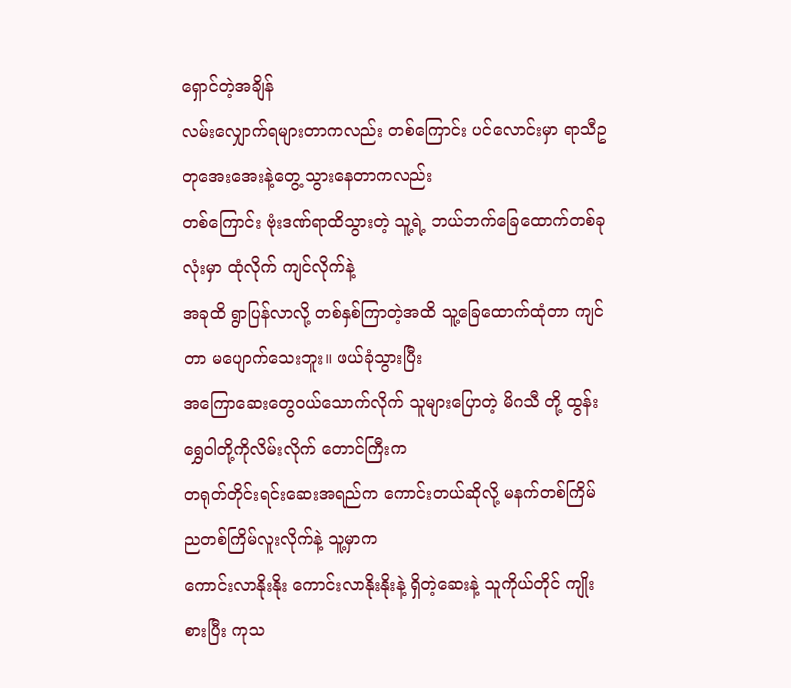ရှောင်တဲ့အချိန်
လမ်းလျှောက်ရများတာကလည်း တစ်ကြောင်း ပင်လောင်းမှာ ရာသီဥတုအေးအေးနဲ့တွေ့ သွားနေတာကလည်း
တစ်ကြောင်း ဗုံးဒဏ်ရာထိသွားတဲ့ သူ့ရဲ့ ဘယ်ဘက်ခြေထောက်တစ်ခုလုံးမှာ ထုံလိုက် ကျင်လိုက်နဲ့
အခုထိ ရွာပြန်လာလို့ တစ်နှစ်ကြာတဲ့အထိ သူ့ခြေထောက်ထုံတာ ကျင်တာ မပျောက်သေးဘူး။ ဖယ်ခုံသွားပြီး
အကြောဆေးတွေဝယ်သောက်လိုက် သူများပြောတဲ့ မိဂသီ တို့ ထွန်းရွှေဝါတို့ကိုလိမ်းလိုက် တောင်ကြီးက
တရုတ်တိုင်းရင်းဆေးအရည်က ကောင်းတယ်ဆိုလို့ မနက်တစ်ကြိမ်ညတစ်ကြိမ်လူးလိုက်နဲ့ သူ့မှာက
ကောင်းလာနိုးနိုး ကောင်းလာနိုးနိုးနဲ့ ရှိတဲ့ဆေးနဲ့ သူကိုယ်တိုင် ကျိုးစားပြီး ကုသ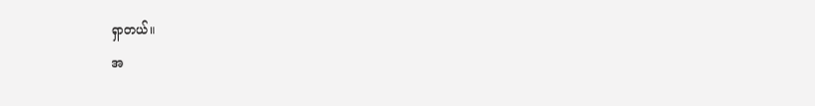ရှာတယ်။
အ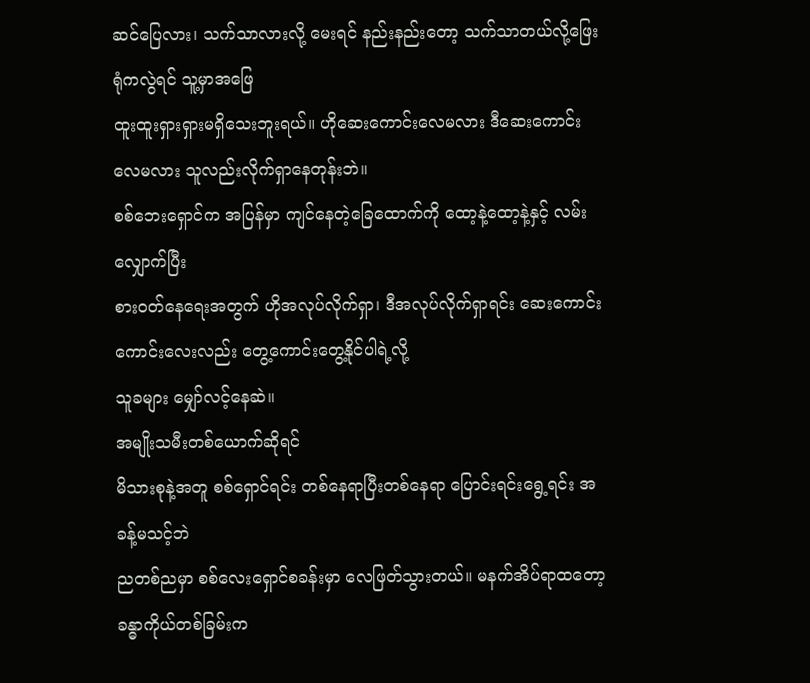ဆင်ပြေလား၊ သက်သာလားလို့ မေးရင် နည်းနည်းတော့ သက်သာတယ်လို့ဖြေးရုံကလွဲရင် သူ့မှာအဖြေ
ထူးထူးရှားရှားမရှိသေးဘူးရယ်။ ဟိုဆေးကောင်းလေမလား ဒီဆေးကောင်းလေမလား သူလည်းလိုက်ရှာနေတုန်းဘဲ။
စစ်ဘေးရှောင်က အပြန်မှာ ကျင်နေတဲ့ခြေထောက်ကို ထော့နဲ့ထော့နဲ့နှင့် လမ်းလျှောက်ပြီး
စားဝတ်နေရေးအတွက် ဟိုအလုပ်လိုက်ရှာ၊ ဒီအလုပ်လိုက်ရှာရင်း ဆေးကောင်းကောင်းလေးလည်း တွေ့ကောင်းတွေ့နိုင်ပါရဲ့လို့
သူခများ မျှော်လင့်နေဆဲ။
အမျိုးသမီးတစ်ယောက်ဆိုရင်
မိသားစုနဲ့အတူ စစ်ရှောင်ရင်း တစ်နေရာပြီးတစ်နေရာ ပြောင်းရင်းရွေ့ရင်း အခန့်မသင့်ဘဲ
ညတစ်ညမှာ စစ်လေးရှောင်စခန်းမှာ လေဖြတ်သွားတယ်။ မနက်အိပ်ရာထတော့ ခန္ဓာကိုယ်တစ်ခြမ်းက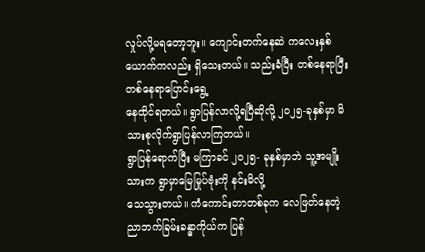လှုပ်လို့မရတော့ဘူး။ ကျောင်းတက်နေဆဲ ကလေးနှစ်ယောက်ကလည်း ရှိသေးတယ်။ သည်းခံပြီး တစ်နေရာပြီးတစ်နေရာပြောင်းရွေ့
နေထိုင်ရတယ်။ ရွာပြန်လာလို့ရပြီဆိုလို့ ၂၀၂၅-ခုနှစ်မှာ မိသားစုလိုက်ရွာပြန်လာကြတယ်။
ရွာပြန်ရောက်ပြီး မကြာခင် ၂၀၂၅- ခုနှစ်မှာဘဲ သူ့အမျိုးသားက ရွာမှာမြေမြုပ်ဗုံးကို နင်းမိလို့
သေသွားတယ်။ ကံကောင်းတာတစ်ခုက လေဖြတ်နေတဲ့ ညာဘက်ခြမ်းခန္ဓာကိုယ်က ပြန်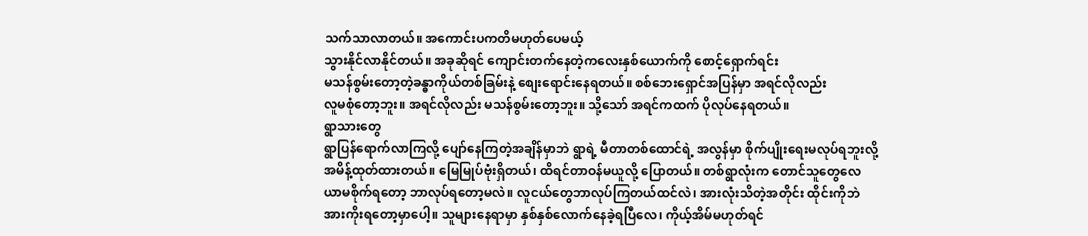သက်သာလာတယ်။ အကောင်းပကတိမဟုတ်ပေမယ့်
သွားနိုင်လာနိုင်တယ်။ အခုဆိုရင် ကျောင်းတက်နေတဲ့ကလေးနှစ်ယောက်ကို စောင့်ရှောက်ရင်း
မသန်စွမ်းတော့တဲ့ခန္ဓာကိုယ်တစ်ခြမ်းနဲ့ စျေးရောင်းနေရတယ်။ စစ်ဘေးရှောင်အပြန်မှာ အရင်လိုလည်း
လူမစုံတော့ဘူး။ အရင်လိုလည်း မသန်စွမ်းတော့ဘူး။ သို့သော် အရင်ကထက် ပိုလုပ်နေရတယ်။
ရွာသားတွေ
ရွာပြန်ရောက်လာကြလို့ ပျော်နေကြတဲ့အချိန်မှာဘဲ ရွာရဲ့ မီတာတစ်ထောင်ရဲ့ အလွန်မှာ စိုက်ပျိုးရေးမလုပ်ရဘူးလို့
အမိန့်ထုတ်ထားတယ်။ မြေမြုပ်ဗုံးရှိတယ်၊ ထိရင်တာဝန်မယူလို့ ပြောတယ်။ တစ်ရွာလုံးက တောင်သူတွေလေ
ယာမစိုက်ရတော့ ဘာလုပ်ရတော့မလဲ။ လူငယ်တွေဘာလုပ်ကြတယ်ထင်လဲ၊ အားလုံးသိတဲ့အတိုင်း ထိုင်းကိုဘဲ
အားကိုးရတော့မှာပေါ့။ သူများနေရာမှာ နှစ်နှစ်လောက်နေခဲ့ရပြီလေ၊ ကိုယ့်အိမ်မဟုတ်ရင်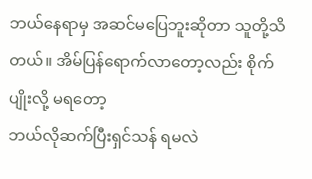ဘယ်နေရာမှ အဆင်မပြေဘူးဆိုတာ သူတို့သိတယ်။ အိမ်ပြန်ရောက်လာတော့လည်း စိုက်ပျိုးလို့ မရတော့
ဘယ်လိုဆက်ပြီးရှင်သန် ရမလဲ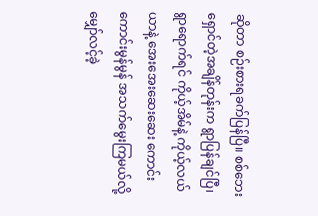ဆိုတာ စဉ်းစားရခက်ပြန်ပြီ။ စစ်ဘေးရှောင်တဲ့အချိန်တုန်းက ရွာပြန်ချင်ပြီ၊
ရွာရောက်ရင် ကိုယ့်အိမ်နဲ့ ကိုယ့်လယ်ယာနဲ့ အေးအေးဆေးဆေး ကောင်းကောင်းမွန်မွန် အသက်မွေးကြမယ်လို့
မျှော်လင့်ခဲ့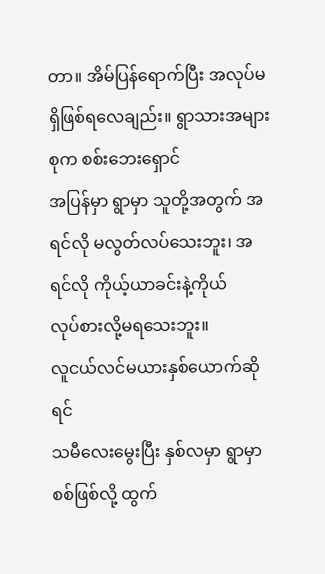တာ။ အိမ်ပြန်ရောက်ပြီး အလုပ်မရှိဖြစ်ရလေချည်း။ ရွာသားအများစုက စစ်းဘေးရှောင်
အပြန်မှာ ရွာမှာ သူတို့အတွက် အရင်လို မလွတ်လပ်သေးဘူး၊ အရင်လို ကိုယ့်ယာခင်းနဲ့ကိုယ်
လုပ်စားလို့မရသေးဘူး။
လူငယ်လင်မယားနှစ်ယောက်ဆိုရင်
သမီလေးမွေးပြီး နှစ်လမှာ ရွာမှာစစ်ဖြစ်လို့ ထွက်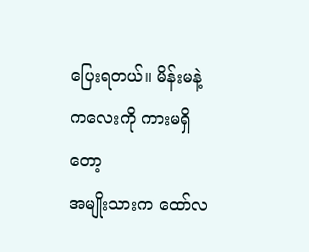ပြေးရတယ်။ မိန်းမနဲ့ကလေးကို ကားမရှိတော့
အမျိုးသားက ထော်လ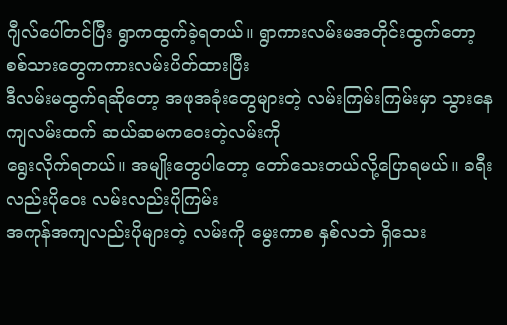ဂျီလ်ပေါ်တင်ပြီး ရွာကထွက်ခဲ့ရတယ်။ ရွာကားလမ်းမအတိုင်းထွက်တော့ စစ်သားတွေကကားလမ်းပိတ်ထားပြီး
ဒီလမ်းမထွက်ရဆိုတော့ အဖုအခုံးတွေများတဲ့ လမ်းကြမ်းကြမ်းမှာ သွားနေကျလမ်းထက် ဆယ်ဆမကဝေးတဲ့လမ်းကို
ရွေးလိုက်ရတယ်။ အမျိုးတွေပါတော့ တော်သေးတယ်လို့ပြောရမယ်။ ခရီးလည်းပိုဝေး လမ်းလည်းပိုကြမ်း
အကုန်အကျလည်းပိုများတဲ့ လမ်းကို မွေးကာစ နှစ်လဘဲ ရှိသေး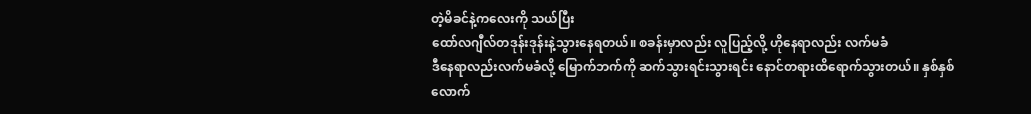တဲ့မိခင်နဲ့ကလေးကို သယ်ပြီး
ထော်လဂျီလ်တဒုန်းဒုန်းနဲ့သွားနေရတယ်။ စခန်းမှာလည်း လူပြည့်လို့ ဟိုနေရာလည်း လက်မခံ
ဒီနေရာလည်းလက်မခံလို့ မြောက်ဘက်ကို ဆက်သွားရင်းသွားရင်း နောင်တရားထိရောက်သွားတယ်။ နှစ်နှစ်လောက်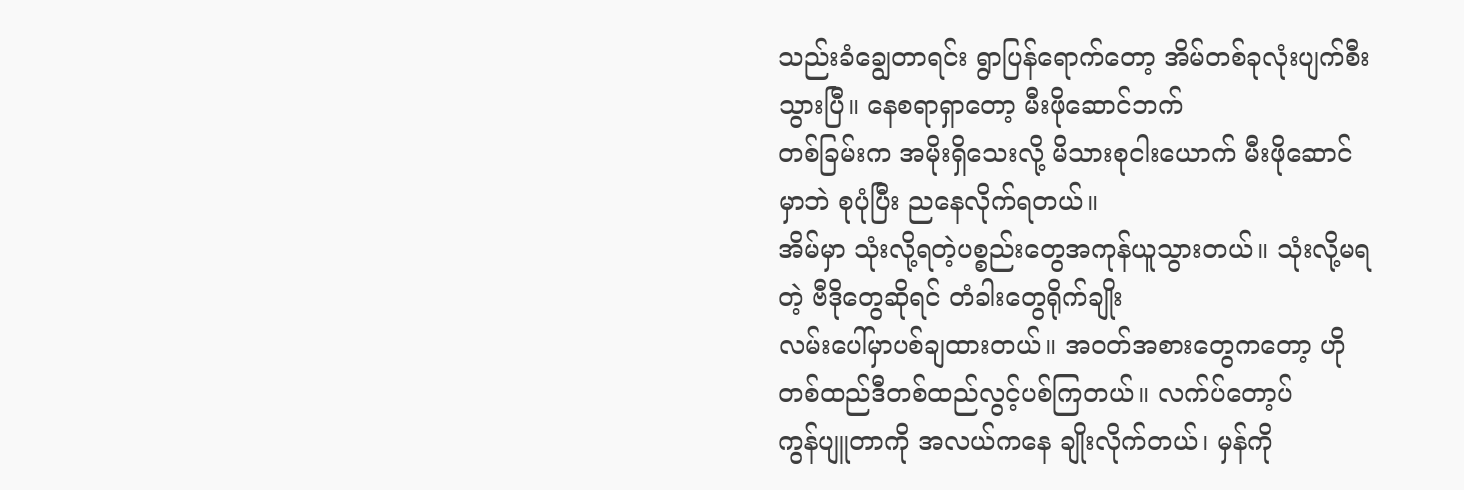သည်းခံချွေတာရင်း ရွာပြန်ရောက်တော့ အိမ်တစ်ခုလုံးပျက်စီးသွားပြီ။ နေစရာရှာတော့ မီးဖိုဆောင်ဘက်
တစ်ခြမ်းက အမိုးရှိသေးလို့ မိသားစုငါးယောက် မီးဖိုဆောင်မှာဘဲ စုပုံပြီး ညနေလိုက်ရတယ်။
အိမ်မှာ သုံးလို့ရတဲ့ပစ္စည်းတွေအကုန်ယူသွားတယ်။ သုံးလို့မရတဲ့ ဗီဒိုတွေဆိုရင် တံခါးတွေရိုက်ချိုး
လမ်းပေါ်မှာပစ်ချထားတယ်။ အဝတ်အစားတွေကတော့ ဟိုတစ်ထည်ဒီတစ်ထည်လွင့်ပစ်ကြတယ်။ လက်ပ်တော့ပ်
ကွန်ပျူတာကို အလယ်ကနေ ချိုးလိုက်တယ်၊ မှန်ကို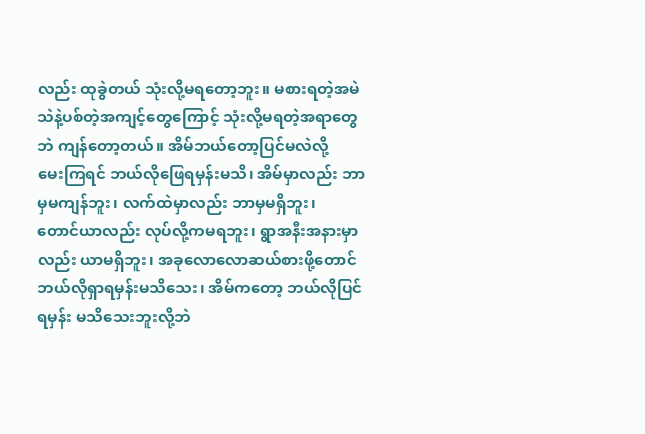လည်း ထုခွဲတယ် သုံးလို့မရတော့ဘူး။ မစားရတဲ့အမဲ
သဲနဲ့ပစ်တဲ့အကျင့်တွေကြောင့် သုံးလို့မရတဲ့အရာတွေဘဲ ကျန်တော့တယ်။ အိမ်ဘယ်တော့ပြင်မလဲလို့
မေးကြရင် ဘယ်လိုဖြေရမှန်းမသိ၊ အိမ်မှာလည်း ဘာမှမကျန်ဘူး၊ လက်ထဲမှာလည်း ဘာမှမရှိဘူး၊
တောင်ယာလည်း လုပ်လို့ကမရဘူး၊ ရွာအနီးအနားမှာလည်း ယာမရှိဘူး၊ အခုလောလောဆယ်စားဖို့တောင်
ဘယ်လိုရှာရမှန်းမသိသေး၊ အိမ်ကတော့ ဘယ်လိုပြင်ရမှန်း မသိသေးဘူးလို့ဘဲ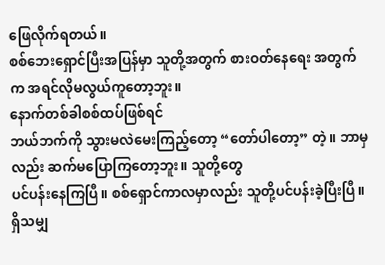ဖြေလိုက်ရတယ်။
စစ်ဘေးရှောင်ပြီးအပြန်မှာ သူတို့အတွက် စားဝတ်နေရေး အတွက်က အရင်လိုမလွယ်ကူတော့ဘူး။
နောက်တစ်ခါစစ်ထပ်ဖြစ်ရင်
ဘယ်ဘက်ကို သွားမလဲမေးကြည့်တော့ “တော်ပါတော့” တဲ့။ ဘာမှလည်း ဆက်မပြောကြတော့ဘူး။ သူတို့တွေ
ပင်ပန်းနေကြပြီ။ စစ်ရှောင်ကာလမှာလည်း သူတို့ပင်ပန်းခဲ့ပြီးပြီ။ ရှိသမျှ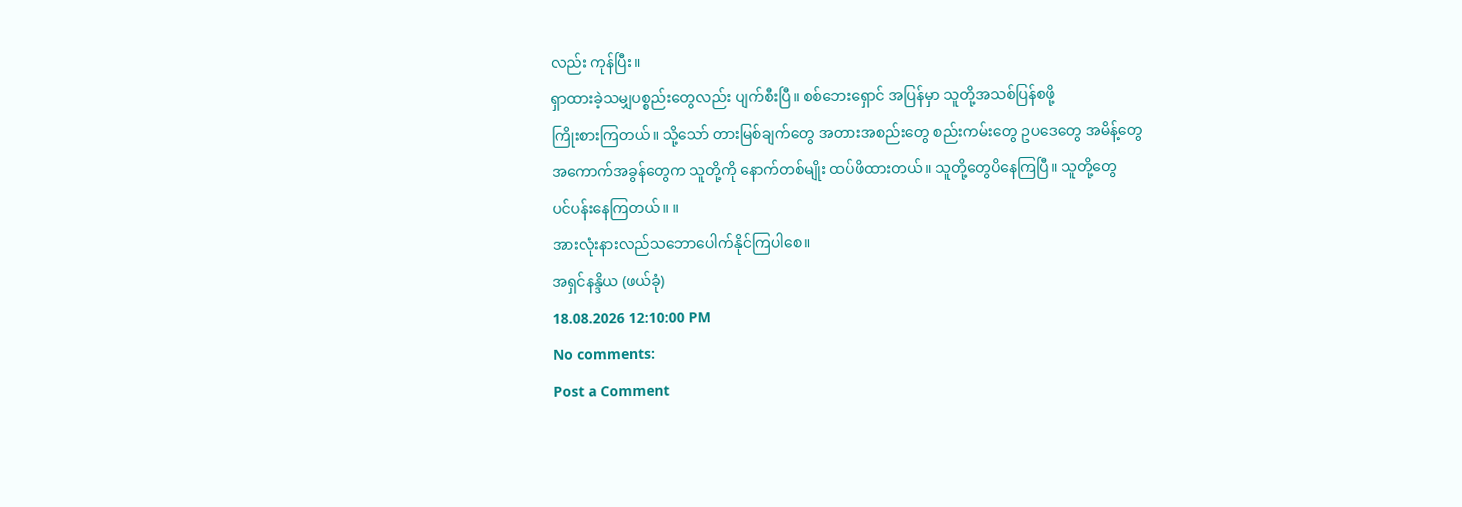လည်း ကုန်ပြီး။
ရှာထားခဲ့သမျှပစ္စည်းတွေလည်း ပျက်စီးပြီ။ စစ်ဘေးရှောင် အပြန်မှာ သူတို့အသစ်ပြန်စဖို့
ကြိုးစားကြတယ်။ သို့သော် တားမြစ်ချက်တွေ အတားအစည်းတွေ စည်းကမ်းတွေ ဥပဒေတွေ အမိန့်တွေ
အကောက်အခွန်တွေက သူတို့ကို နောက်တစ်မျိုး ထပ်ဖိထားတယ်။ သူတို့တွေပိနေကြပြီ။ သူတို့တွေ
ပင်ပန်းနေကြတယ်။ ။
အားလုံးနားလည်သဘောပေါက်နိုင်ကြပါစေ။
အရှင်နန္ဒိယ (ဖယ်ခုံ)
18.08.2026 12:10:00 PM
No comments:
Post a Comment